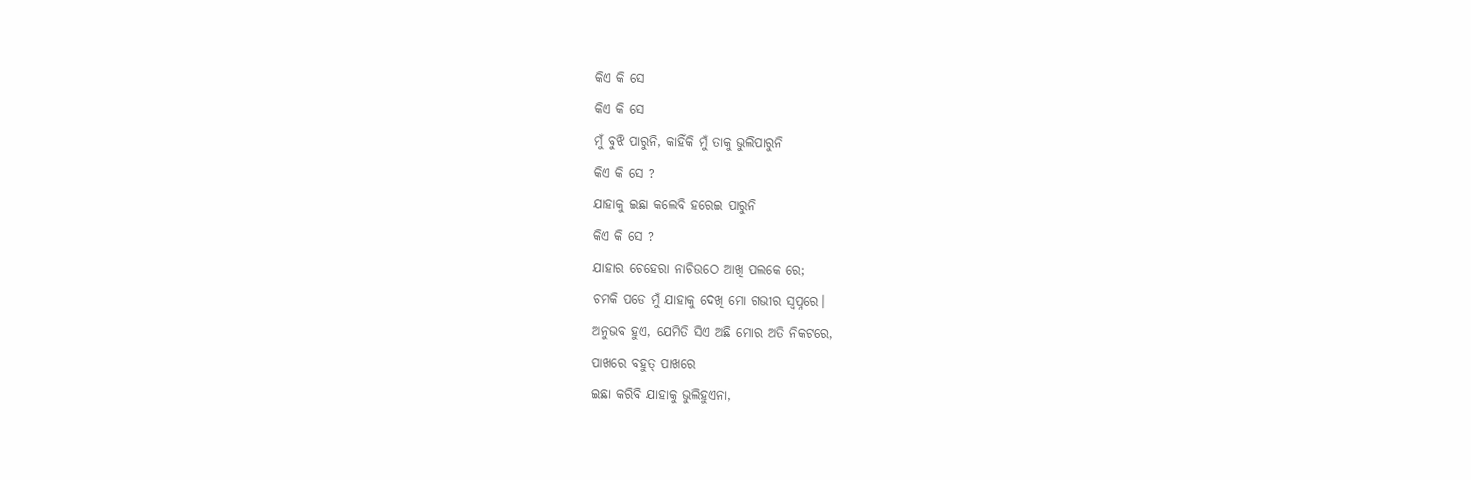କିଏ କି ସେ
କିଏ କି ସେ
ମୁଁ ବୁଝି ପାରୁନି, କାହିଁକି ମୁଁ ତାକୁ ଭୁଲିପାରୁନି
କିଏ କି ସେ ?
ଯାହାକୁ ଇଛା କଲେବି ହରେଇ ପାରୁନି
କିଏ କି ସେ ?
ଯାହାର ଚେହେରା ନାଚିଉଠେ ଆଖି ପଲକେ ରେ;
ଚମକି ପଡେ ମୁଁ ଯାହାକୁ ଦେଖି ମୋ ଗଭୀର ସ୍ବପ୍ନରେ।
ଅନୁଭବ ହୁଏ, ଯେମିତି ସିଏ ଅଛି ମୋର ଅତି ନିକଟରେ,
ପାଖରେ ବହୁତ୍ ପାଖରେ
ଇଛା କରିବି ଯାହାକୁ ଭୁଲିହୁଏନା,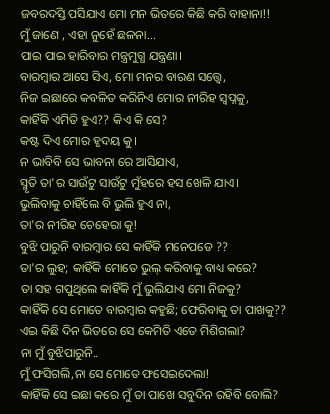ଜବରଦସ୍ତି ପସିଯାଏ ମୋ ମନ ଭିତରେ କିଛି କରି ବାହାନା!!
ମୁଁ ଜାଣେ , ଏହା ନୁହେଁ ଛଳନା...
ପାଇ ପାଇ ହାରିବାର ମନ୍ତ୍ରମୁଗ୍ଧ ଯନ୍ତ୍ରଣା।
ବାରମ୍ବାର ଆସେ ସିଏ, ମୋ ମନର ବାରଣ ସତ୍ତ୍ୱେ,
ନିଜ ଇଛାରେ କବଳିତ କରିନିଏ ମୋର ନୀରିହ ସ୍ବପ୍ନକୁ,
କାହିଁକି ଏମିତି ହୁଏ?? କିଏ କି ସେ?
କଷ୍ଟ ଦିଏ ମୋର ହୃଦୟ କୁ।
ନ ଭାବିବି ସେ ଭାବନା ରେ ଆସିଯାଏ,
ସ୍ମୃତି ତା'ର ସାଉଁଟୁ ସାଉଁଟୁ ମୁଁହରେ ହସ ଖେଳି ଯାଏ।
ଭୁଲିବାକୁ ଚାହିଁଲେ ବି ଭୁଲି ହୁଏ ନା,
ତା'ର ନୀରିହ ଚେହେରା କୁ!
ବୁଝି ପାରୁନି ବାରମ୍ୱାର ସେ କାହିଁକି ମନେପଡେ ??
ତା'ର ଲୁହ; କାହିଁକି ମୋତେ ଭୁଲ୍ କରିବାକୁ ବାଧ୍ୟ କରେ?
ତା ସହ ଗପୁଥିଲେ କାହିଁକି ମୁଁ ଭୁଲିଯାଏ ମୋ ନିଜକୁ?
କାହିଁକି ସେ ମୋତେ ବାରମ୍ବାର କହୁଛି; ଫେରିବାକୁ ତା ପାଖକୁ??
ଏଇ କିଛି ଦିନ ଭିତରେ ସେ କେମିତି ଏତେ ମିଶିଗଲା?
ନା ମୁଁ ବୁଝିପାରୁନି..
ମୁଁ ଫସିଗଲି,ନା ସେ ମୋତେ ଫସେଇଦେଲା!
କାହିଁକି ସେ ଇଛା କରେ ମୁଁ ତା ପାଖେ ସବୁଦିନ ରହିବି ବୋଲି?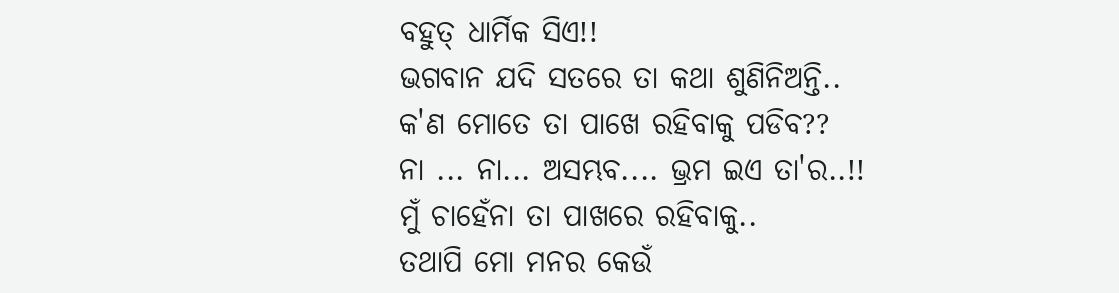ବହୁତ୍ ଧାର୍ମିକ ସିଏ!!
ଭଗବାନ ଯଦି ସତରେ ତା କଥା ଶୁଣିନିଅନ୍ତି..
କ'ଣ ମୋତେ ତା ପାଖେ ରହିବାକୁ ପଡିବ??
ନା ... ନା... ଅସମ୍ଭବ.... ଭ୍ରମ ଇଏ ତା'ର..!!
ମୁଁ ଚାହେଁନା ତା ପାଖରେ ରହିବାକୁ..
ତଥାପି ମୋ ମନର କେଉଁ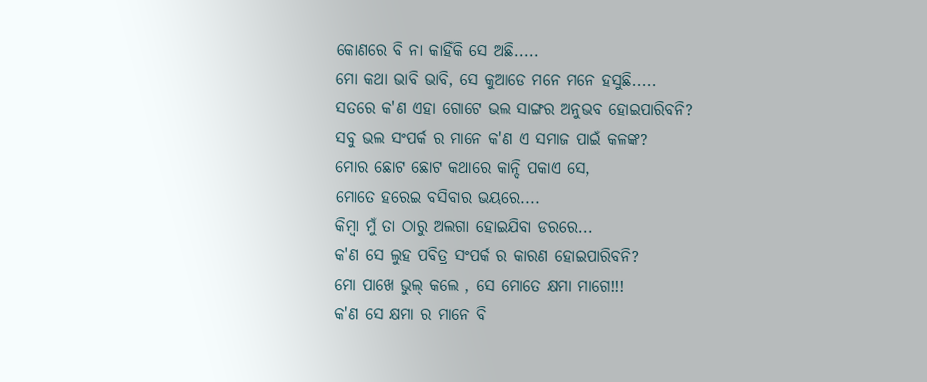କୋଣରେ ବି ନା କାହିଁକି ସେ ଅଛି.....
ମୋ କଥା ଭାବି ଭାବି, ସେ କୁଆଡେ ମନେ ମନେ ହସୁଛି.....
ସତରେ କ'ଣ ଏହା ଗୋଟେ ଭଲ ସାଙ୍ଗର ଅନୁଭବ ହୋଇପାରିବନି?
ସବୁ ଭଲ ସଂପର୍କ ର ମାନେ କ'ଣ ଏ ସମାଜ ପାଇଁ କଳଙ୍କ?
ମୋର ଛୋଟ ଛୋଟ କଥାରେ କାନ୍ଦି ପକାଏ ସେ,
ମୋତେ ହରେଇ ବସିବାର ଭୟରେ....
କିମ୍ବା ମୁଁ ତା ଠାରୁ ଅଲଗା ହୋଇଯିବା ଡରରେ...
କ'ଣ ସେ ଲୁହ ପବିତ୍ର ସଂପର୍କ ର କାରଣ ହୋଇପାରିବନି?
ମୋ ପାଖେ ଭୁଲ୍ କଲେ , ସେ ମୋତେ କ୍ଷମା ମାଗେ!!!
କ'ଣ ସେ କ୍ଷମା ର ମାନେ ବି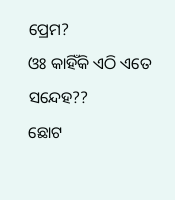ପ୍ରେମ?
ଓଃ କାହିଁକି ଏଠି ଏତେ ସନ୍ଦେହ??
ଛୋଟ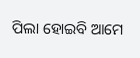ପିଲା ହୋଇବି ଆମେ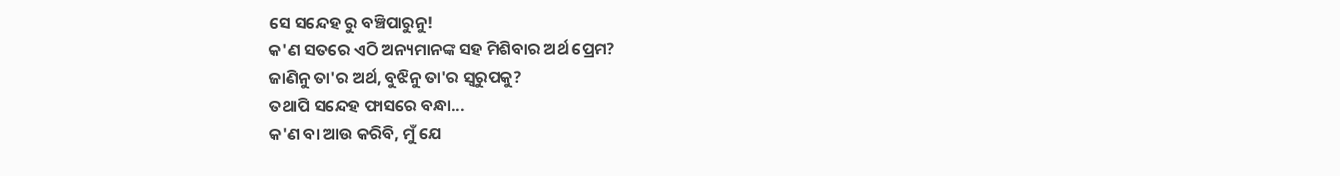ସେ ସନ୍ଦେହ ରୁ ବଞ୍ଚିପାରୁନୁ!
କ'ଣ ସତରେ ଏଠି ଅନ୍ୟମାନଙ୍କ ସହ ମିଶିବାର ଅର୍ଥ ପ୍ରେମ?
ଜାଣିନୁ ତା'ର ଅର୍ଥ, ବୁଝିନୁ ତା'ର ସ୍ବରୁପକୁ?
ତଥାପି ସନ୍ଦେହ ଫାସରେ ବନ୍ଧା...
କ'ଣ ବା ଆଉ କରିବି, ମୁଁ ଯେ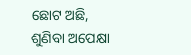ଛୋଟ ଅଛି,
ଶୁଣିବା ଅପେକ୍ଷା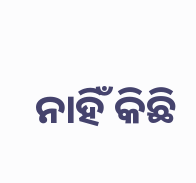ନାହିଁ କିଛି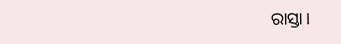ରାସ୍ତା।